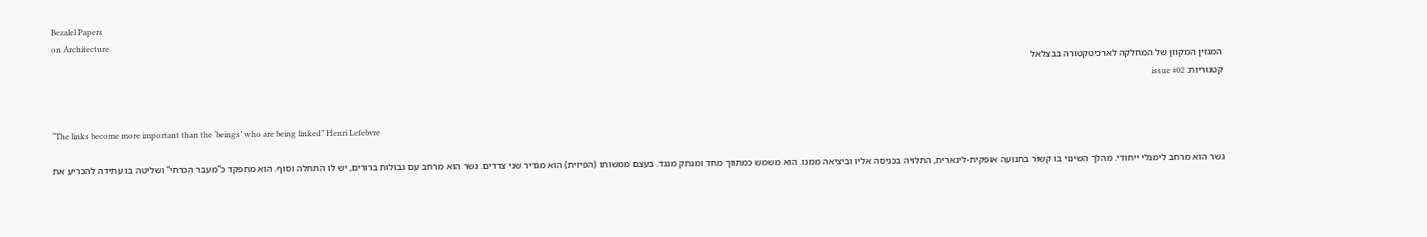Bezalel Papers
on Architecture
המגזין המקוון של המחלקה לארכיטקטורה בבצלאל
קטגוריות: issue #02


“The links become more important than the ‘beings’ who are being linked” Henri Lefebvre

גשר הוא מרחב לימנלי ייחודי. מהלך השינוי בו קשור בתנועה אופקית-לינארית, התלויה בכניסה אליו וביציאה ממנו. הוא משמש כמתווך מחד ומנתק מנגד. בעצם ממשותו (הפיזית) הוא מגדיר שני צדדים. גשר הוא מרחב עם גבולות ברורים, יש לו התחלה וסוף. הוא מתפקד כ”מעבר הכרחי” ושליטה בו עתידה להכריע את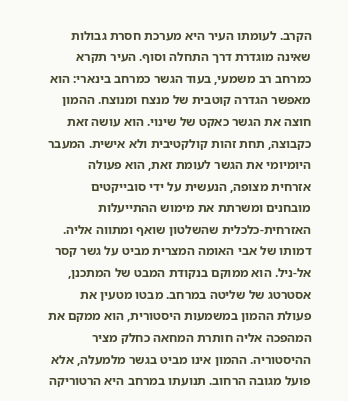הקרב. לעומתו העיר היא מערכת חסרת גבולות שאינה מוגדרת דרך התחלה וסוף. העיר תקרא כמרחב רב משמעי, בעוד הגשר כמרחב בינארי: הוא מאפשר הגדרה קוטבית של מנצח ומנוצח. ההמון חוצה את הגשר כאקט של שינוי. הוא עושה זאת כקבוצה, תחת זהות קולקטיבית ולא אישית. המעבר היומיומי את הגשר לעומת זאת, הוא פעולה אזרחית מצופה, הנעשית על ידי סובייקטים מובחנים ומשרתת את מימוש ההתייעלות האזרחית-כלכלית שהשלטון שואף ומתווה אליה. דמותו של אבי האומה המצרית מביט על גשר קסר אל-ניל. הוא ממוקם בנקודת המבט של המתכנן, אסטרטג של שליטה במרחב. מבטו מטעין את פעולת ההמון במשמעות היסטורית, הוא ממקם את המהפכה אליה חותרת המחאה כחלק מציר ההיסטוריה. ההמון אינו מביט בגשר מלמעלה, אלא פועל מגובה הרחוב. תנועתו במרחב היא הרטוריקה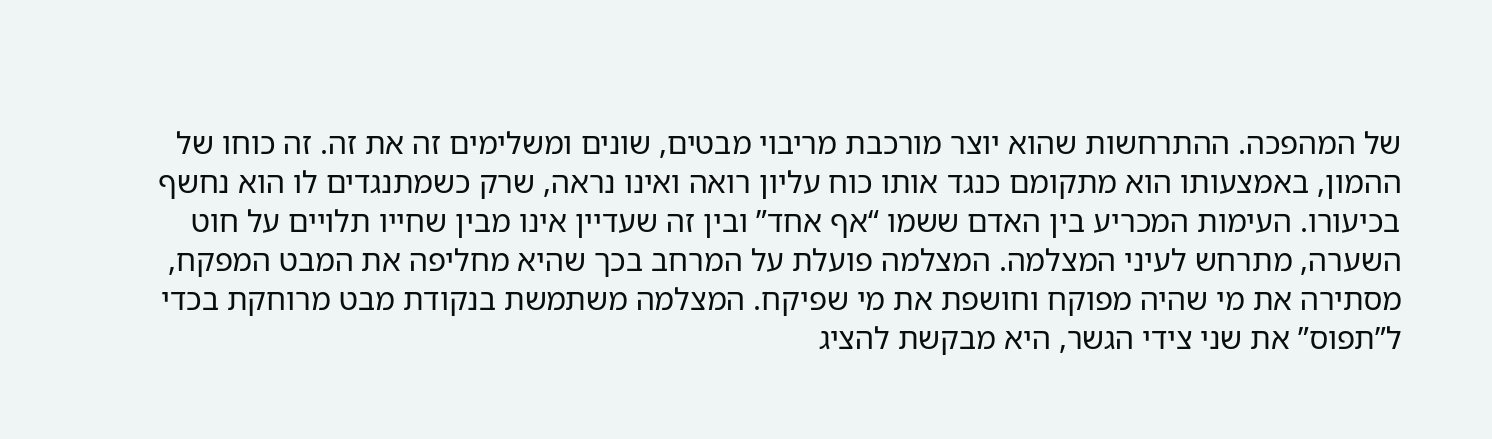של המהפכה. ההתרחשות שהוא יוצר מורכבת מריבוי מבטים, שונים ומשלימים זה את זה. זה כוחו של ההמון, באמצעותו הוא מתקומם כנגד אותו כוח עליון רואה ואינו נראה, שרק כשמתנגדים לו הוא נחשף בכיעורו. העימות המכריע בין האדם ששמו “אף אחד” ובין זה שעדיין אינו מבין שחייו תלויים על חוט השערה, מתרחש לעיני המצלמה. המצלמה פועלת על המרחב בכך שהיא מחליפה את המבט המפקח, מסתירה את מי שהיה מפוקח וחושפת את מי שפיקח. המצלמה משתמשת בנקודת מבט מרוחקת בכדי ל”תפוס” את שני צידי הגשר, היא מבקשת להציג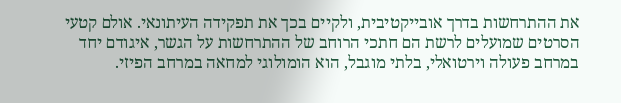את ההתרחשות בדרך אובייקטיבית, ולקיים בכך את תפקידה העיתונאי. אולם קטעי הסרטים שמועלים לרשת הם חתכי הרוחב של ההתרחשות על הגשר, איגודם יחד במרחב פעולה וירטואלי, בלתי מוגבל, הוא הומולוגי למחאה במרחב הפיזי.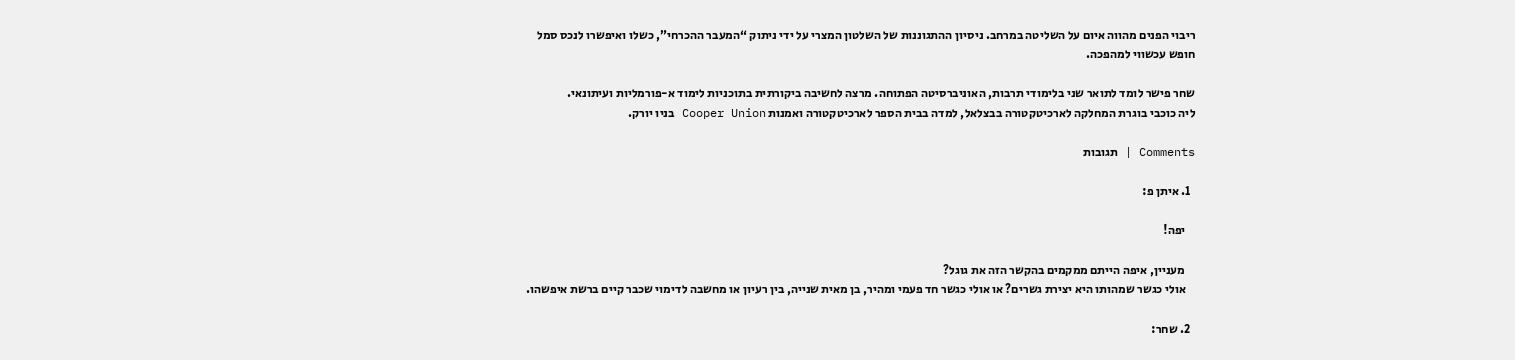ריבוי הפנים מהווה איום על השליטה במרחב. ניסיון ההתגוננות של השלטון המצרי על ידי ניתוק “המעבר ההכרחי”, כשלו ואיפשרו לנכס סמל חופש עכשווי למהפכה.

שחר פישר לומד לתואר שני בלימודי תרבות, האוניברסיטה הפתוחה. מרצה לחשיבה ביקורתית בתוכניות לימוד א-פורמליות ועיתונאי.
ליה כוכבי בוגרת המחלקה לארכיטקטורה בבצלאל, למדה בבית הספר לארכיטקטורה ואמנות Cooper Union בניו יורק.

Comments | תגובות

  1. איתן פ:

    יפה!

    מעניין, איפה הייתם ממקמים בהקשר הזה את גוגל?
    אולי כגשר שמהותו היא יצירת גשרים? או אולי כגשר חד פעמי ומהיר, בן מאית שנייה, בין רעיון או מחשבה לדימוי שכבר קיים ברשת איפשהו.

  2. שחר: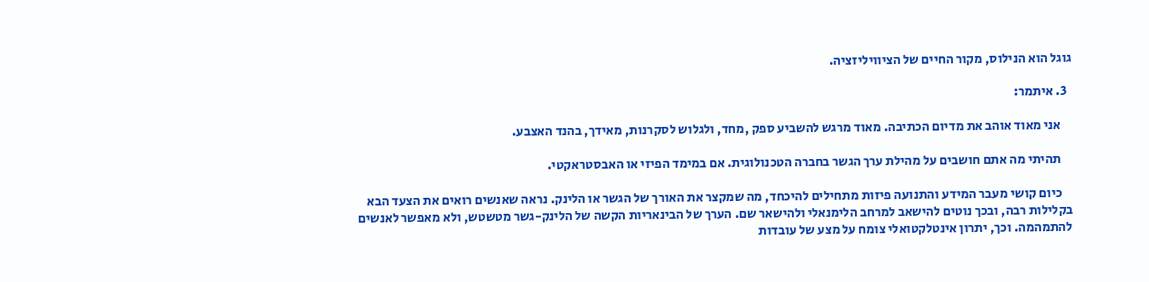גוגל הוא הנילוס, מקור החיים של הציוויליזציה.

  3. איתמר:

    אני מאוד אוהב את מדיום הכתיבה. מאוד מרגש להשביע ספק ,מחד, ולגלוש לסקרנות, מאידך, בהנד האצבע.

    תהיתי מה אתם חושבים על מהילת ערך הגשר בחברה הטכנולוגית. אם במימד הפיזי או האבסטראקטי.

    כיום קושי מעבר המידע והתנועה פיזות מתחילים להיכחד, מה שמקצר את האורך של הגשר או הלינק. נראה שאנשים רואים את הצעד הבא בקלילות רבה, ובכך נוטים להישאב למרחב הלימנאלי ולהישאר שם. הערך של הבינאריות הקשה של הלינק-גשר מטשטש, ולא מאפשר לאנשים להתמהמה. וכך, יתרון אינטלקטואלי צומח על מצע של עובדות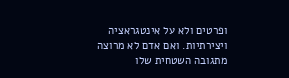ופרטים ולא על אינטגראציה ויצירתיות. ואם אדם לא מרוצה מתגובה השטחית שלו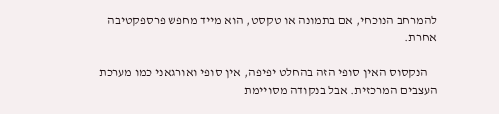להמרחב הנוכחי, אם בתמונה או טקסט, הוא מייד מחפש פרספקטיבה אחרת.

    הנקסוס האין סופי הזה בהחלט יפיפה, אין סופי ואורגאני כמו מערכת העצבים המרכזית. אבל בנקודה מסויימת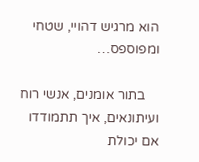הוא מרגיש דהויי, שטחי ומפוספס…

    בתור אומנים, אנשי רוח ועיתונאים, איך תתמודדו אם יכולת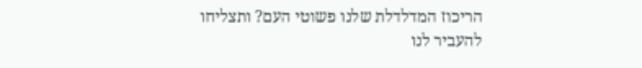הריכוז המדלדלת שלנו פשוטי העם? ותצליחו להעביר לנו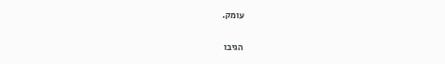עומק.

הגיבו